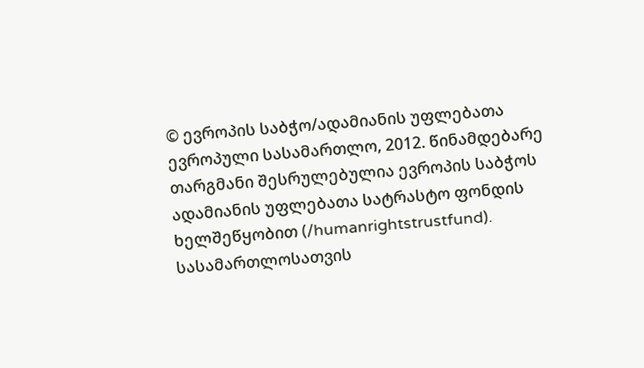© ევროპის საბჭო/ადამიანის უფლებათა ევროპული სასამართლო, 2012. წინამდებარე თარგმანი შესრულებულია ევროპის საბჭოს ადამიანის უფლებათა სატრასტო ფონდის ხელშეწყობით (/humanrightstrustfund). სასამართლოსათვის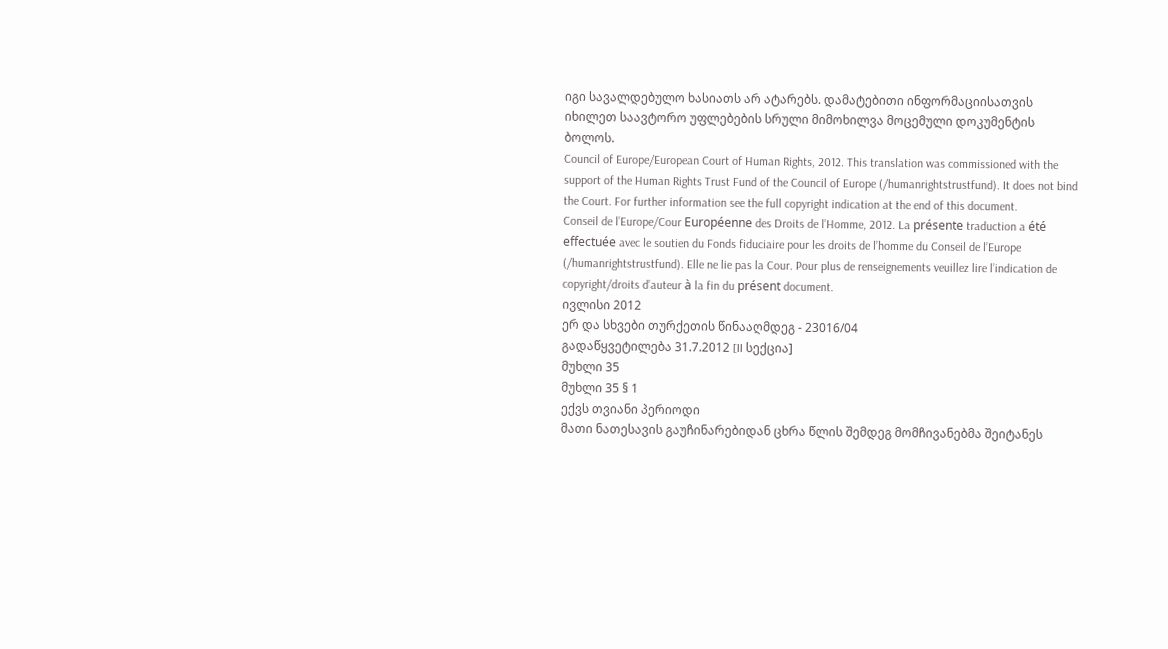იგი სავალდებულო ხასიათს არ ატარებს. დამატებითი ინფორმაციისათვის იხილეთ საავტორო უფლებების სრული მიმოხილვა მოცემული დოკუმენტის ბოლოს.
Council of Europe/European Court of Human Rights, 2012. This translation was commissioned with the support of the Human Rights Trust Fund of the Council of Europe (/humanrightstrustfund). It does not bind the Court. For further information see the full copyright indication at the end of this document.
Conseil de l’Europe/Cour Européenne des Droits de l’Homme, 2012. La présente traduction a été effectuée avec le soutien du Fonds fiduciaire pour les droits de l’homme du Conseil de l’Europe (/humanrightstrustfund). Elle ne lie pas la Cour. Pour plus de renseignements veuillez lire l’indication de copyright/droits d’auteur à la fin du présent document.
ივლისი 2012
ერ და სხვები თურქეთის წინააღმდეგ - 23016/04
გადაწყვეტილება 31.7.2012 [II სექცია]
მუხლი 35
მუხლი 35 § 1
ექვს თვიანი პერიოდი
მათი ნათესავის გაუჩინარებიდან ცხრა წლის შემდეგ მომჩივანებმა შეიტანეს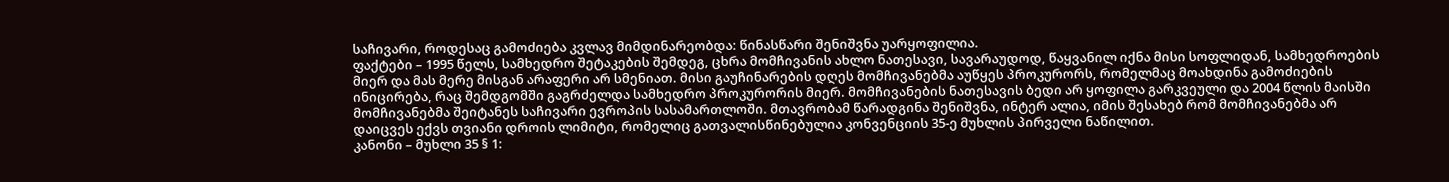საჩივარი, როდესაც გამოძიება კვლავ მიმდინარეობდა: წინასწარი შენიშვნა უარყოფილია.
ფაქტები – 1995 წელს, სამხედრო შეტაკების შემდეგ, ცხრა მომჩივანის ახლო ნათესავი, სავარაუდოდ, წაყვანილ იქნა მისი სოფლიდან, სამხედროების მიერ და მას მერე მისგან არაფერი არ სმენიათ. მისი გაუჩინარების დღეს მომჩივანებმა აუწყეს პროკურორს, რომელმაც მოახდინა გამოძიების ინიცირება, რაც შემდგომში გაგრძელდა სამხედრო პროკურორის მიერ. მომჩივანების ნათესავის ბედი არ ყოფილა გარკვეული და 2004 წლის მაისში მომჩივანებმა შეიტანეს საჩივარი ევროპის სასამართლოში. მთავრობამ წარადგინა შენიშვნა, ინტერ ალია, იმის შესახებ რომ მომჩივანებმა არ დაიცვეს ექვს თვიანი დროის ლიმიტი, რომელიც გათვალისწინებულია კონვენციის 35-ე მუხლის პირველი ნაწილით.
კანონი – მუხლი 35 § 1: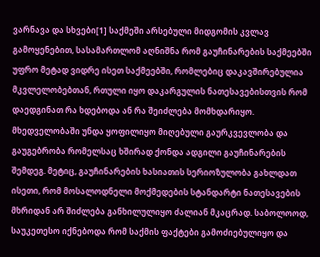ვარნავა და სხვები[1] საქმეში არსებული მიდგომის კვლავ გამოყენებით, სასამართლომ აღნიშნა რომ გაუჩინარების საქმეებში უფრო მეტად ვიდრე ისეთ საქმეებში, რომლებიც დაკავშირებულია მკვლელობებთან, რთული იყო დაკარგულის ნათესავებისთვის რომ დაედგინათ რა ხდებოდა ან რა შეიძლება მომხდარიყო. მხედველობაში უნდა ყოფილიყო მიღებული გაურკვევლობა და გაუგებრობა რომელსაც ხშირად ქონდა ადგილი გაუჩინარების შემდეგ. მეტიც, გაუჩინარების ხასიათის სერიოზულობა გახლდათ ისეთი, რომ მოსალოდნელი მოქმედების სტანდარტი ნათესავების მხრიდან არ შიძლება განხილულიყო ძალიან მკაცრად. საბოლოოდ, საუკეთესო იქნებოდა რომ საქმის ფაქტები გამოძიებულიყო და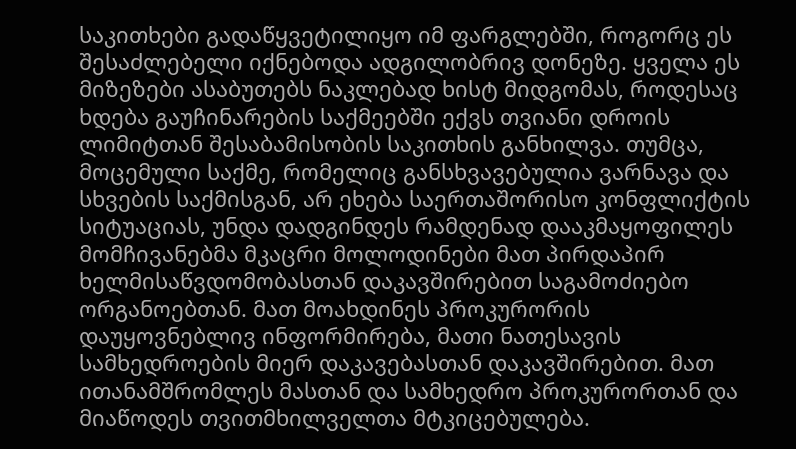საკითხები გადაწყვეტილიყო იმ ფარგლებში, როგორც ეს შესაძლებელი იქნებოდა ადგილობრივ დონეზე. ყველა ეს მიზეზები ასაბუთებს ნაკლებად ხისტ მიდგომას, როდესაც ხდება გაუჩინარების საქმეებში ექვს თვიანი დროის ლიმიტთან შესაბამისობის საკითხის განხილვა. თუმცა, მოცემული საქმე, რომელიც განსხვავებულია ვარნავა და სხვების საქმისგან, არ ეხება საერთაშორისო კონფლიქტის სიტუაციას, უნდა დადგინდეს რამდენად დააკმაყოფილეს მომჩივანებმა მკაცრი მოლოდინები მათ პირდაპირ ხელმისაწვდომობასთან დაკავშირებით საგამოძიებო ორგანოებთან. მათ მოახდინეს პროკურორის დაუყოვნებლივ ინფორმირება, მათი ნათესავის სამხედროების მიერ დაკავებასთან დაკავშირებით. მათ ითანამშრომლეს მასთან და სამხედრო პროკურორთან და მიაწოდეს თვითმხილველთა მტკიცებულება.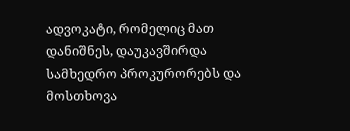ადვოკატი, რომელიც მათ დანიშნეს, დაუკავშირდა სამხედრო პროკურორებს და მოსთხოვა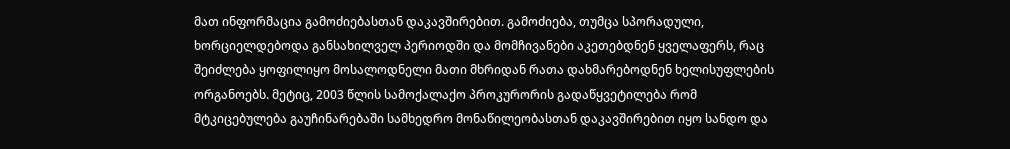მათ ინფორმაცია გამოძიებასთან დაკავშირებით. გამოძიება, თუმცა სპორადული, ხორციელდებოდა განსახილველ პერიოდში და მომჩივანები აკეთებდნენ ყველაფერს, რაც შეიძლება ყოფილიყო მოსალოდნელი მათი მხრიდან რათა დახმარებოდნენ ხელისუფლების ორგანოებს. მეტიც, 2003 წლის სამოქალაქო პროკურორის გადაწყვეტილება რომ მტკიცებულება გაუჩინარებაში სამხედრო მონაწილეობასთან დაკავშირებით იყო სანდო და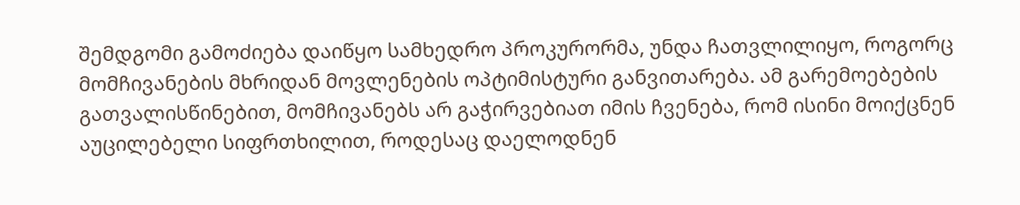შემდგომი გამოძიება დაიწყო სამხედრო პროკურორმა, უნდა ჩათვლილიყო, როგორც მომჩივანების მხრიდან მოვლენების ოპტიმისტური განვითარება. ამ გარემოებების გათვალისწინებით, მომჩივანებს არ გაჭირვებიათ იმის ჩვენება, რომ ისინი მოიქცნენ აუცილებელი სიფრთხილით, როდესაც დაელოდნენ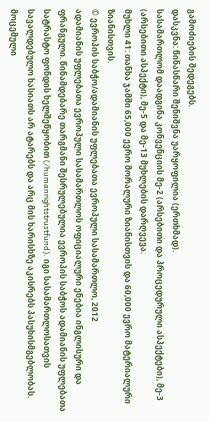გამოძიების შედეგებს.
დასკვნა: წინასწარი შენიშვნა უარყოფილია (ერთხმად).
სასამართლომ დაადგინა კონვენციის მე-2 (არსებითი და პროცედურული ასპექტები), მე-3 (არსებითი ასპექტი), მე-5 და მე-13 მუხლების დარღვევა.
მუხლი 41: თანხა ჯამში 65,000 ევრო მორალური ზიანისთვის და 60,000 ევრო მატერიალური ზიანისთვის.
© ევროპის საბჭო/ადამიანის უფლებათა ევროპული სასამართლო, 2012
ადამიანის უფლებათა ევროპული სასამართლოს ოფიციალური ენებია ინგლისური და ფრანგული. წინამდებარე თარგმანი შესრულებულია ევროპის საბჭოს ადამიანის უფლებათა სატრასტო ფონდის ხელშეწყობით (/humanrightstrustfund). იგი სასამართლოსათვის სავალდებულო ხასიათს არ ატარებს და არც მის ხარისხზე აკისრებს პასუხისმგებლობას. მოცემული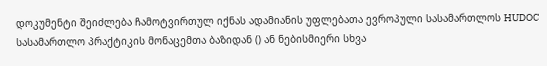დოკუმენტი შეიძლება ჩამოტვირთულ იქნას ადამიანის უფლებათა ევროპული სასამართლოს HUDOC სასამართლო პრაქტიკის მონაცემთა ბაზიდან () ან ნებისმიერი სხვა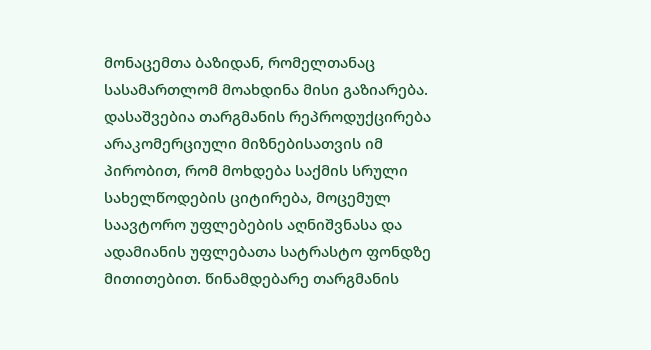მონაცემთა ბაზიდან, რომელთანაც სასამართლომ მოახდინა მისი გაზიარება. დასაშვებია თარგმანის რეპროდუქცირება არაკომერციული მიზნებისათვის იმ პირობით, რომ მოხდება საქმის სრული სახელწოდების ციტირება, მოცემულ საავტორო უფლებების აღნიშვნასა და ადამიანის უფლებათა სატრასტო ფონდზე მითითებით. წინამდებარე თარგმანის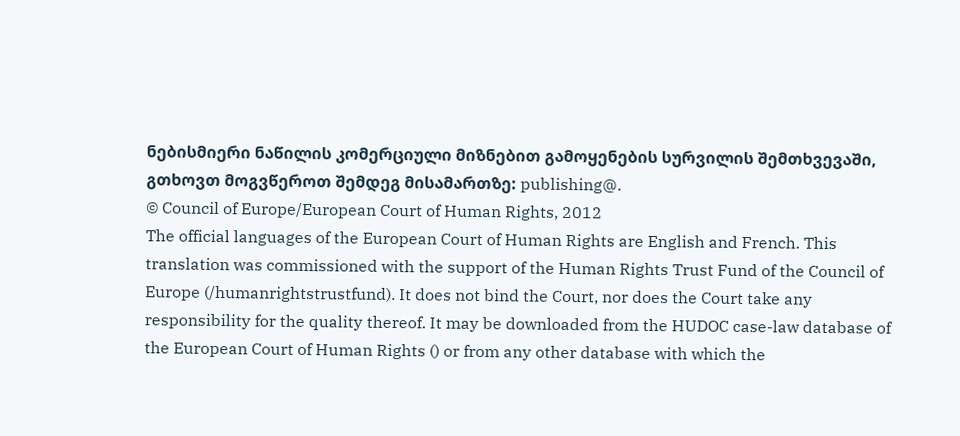ნებისმიერი ნაწილის კომერციული მიზნებით გამოყენების სურვილის შემთხვევაში, გთხოვთ მოგვწეროთ შემდეგ მისამართზე: publishing@.
© Council of Europe/European Court of Human Rights, 2012
The official languages of the European Court of Human Rights are English and French. This translation was commissioned with the support of the Human Rights Trust Fund of the Council of Europe (/humanrightstrustfund). It does not bind the Court, nor does the Court take any responsibility for the quality thereof. It may be downloaded from the HUDOC case-law database of the European Court of Human Rights () or from any other database with which the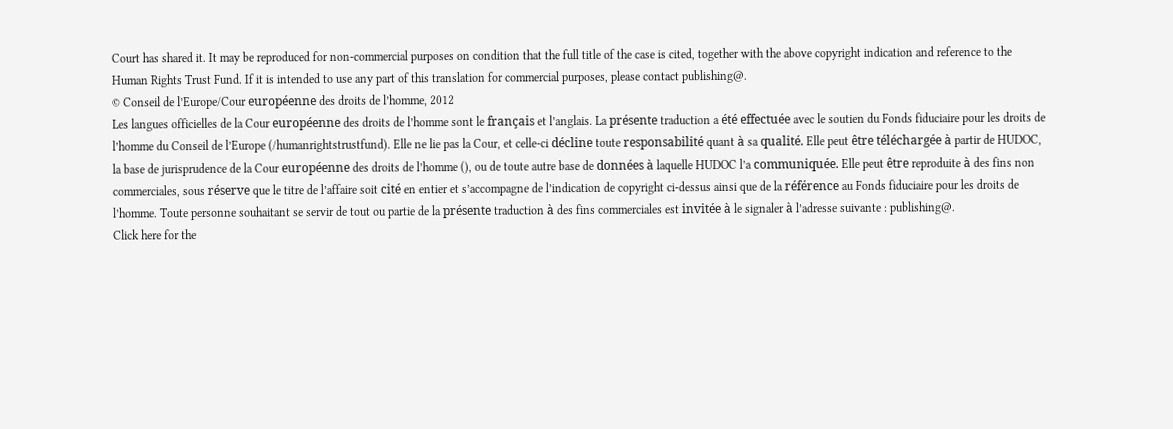Court has shared it. It may be reproduced for non-commercial purposes on condition that the full title of the case is cited, together with the above copyright indication and reference to the Human Rights Trust Fund. If it is intended to use any part of this translation for commercial purposes, please contact publishing@.
© Conseil de l’Europe/Cour européenne des droits de l’homme, 2012
Les langues officielles de la Cour européenne des droits de l’homme sont le français et l’anglais. La présente traduction a été effectuée avec le soutien du Fonds fiduciaire pour les droits de l’homme du Conseil de l’Europe (/humanrightstrustfund). Elle ne lie pas la Cour, et celle-ci décline toute responsabilité quant à sa qualité. Elle peut être téléchargée à partir de HUDOC, la base de jurisprudence de la Cour européenne des droits de l’homme (), ou de toute autre base de données à laquelle HUDOC l’a communiquée. Elle peut être reproduite à des fins non commerciales, sous réserve que le titre de l’affaire soit cité en entier et s’accompagne de l’indication de copyright ci-dessus ainsi que de la référence au Fonds fiduciaire pour les droits de l’homme. Toute personne souhaitant se servir de tout ou partie de la présente traduction à des fins commerciales est invitée à le signaler à l’adresse suivante : publishing@.
Click here for the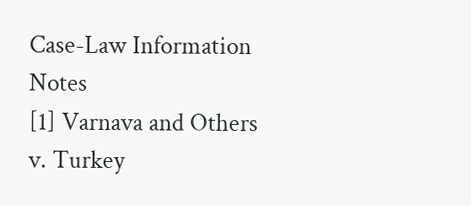Case-Law Information Notes
[1] Varnava and Others v. Turkey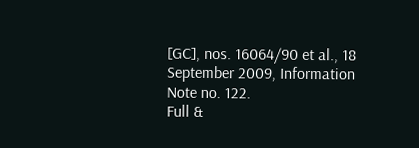[GC], nos. 16064/90 et al., 18 September 2009, Information Note no. 122.
Full &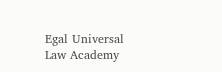Egal Universal Law Academy